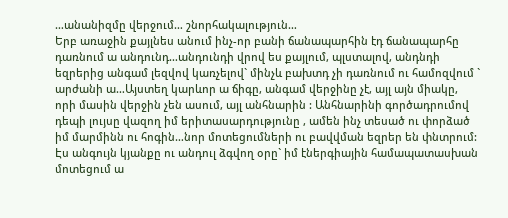…անանիզմը վերջում… շնորհակալություն…
Երբ առաջին քայլնես անում ինչ-որ բանի ճանապարհին էդ ճանապարհը դառնում ա անդունդ…անդունդի վրով ես քայլում, պլստալով, անդնդի եզրերից անգամ լեզվով կառչելով` մինչև բախտդ չի դառնում ու համոզվում ` արժանի ա…Այստեղ կարևոր ա ճիգը, անգամ վերջինը չէ, այլ այն միակը, որի մասին վերջին չեն ասում, այլ անհնարին : Անհնարինի գործադրումով դեպի լույսը վազող իմ երիտասարդությունը , ամեն ինչ տեսած ու փորձած իմ մարմինն ու հոգին…նոր մոտեցումների ու բավվման եզրեր են փնտրում: Էս անգույն կյանքը ու անդուլ ձգվող օրը` իմ էներգիային համապատասխան մոտեցում ա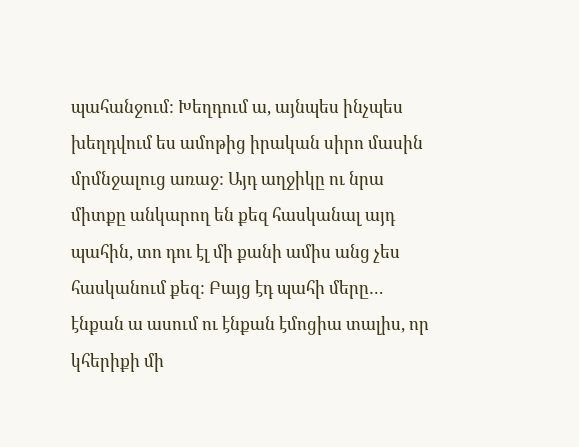պահանջում: Խեղդում ա, այնպես ինչպես խեղդվում ես ամոթից իրական սիրո մասին մրմնջալուց առաջ: Այդ աղջիկը ու նրա միտքը անկարող են քեզ հասկանալ այդ պահին, տո դու էլ մի քանի ամիս անց չես հասկանում քեզ: Բայց էդ պահի մերը…
էնքան ա ասում ու էնքան էմոցիա տալիս, որ կհերիքի մի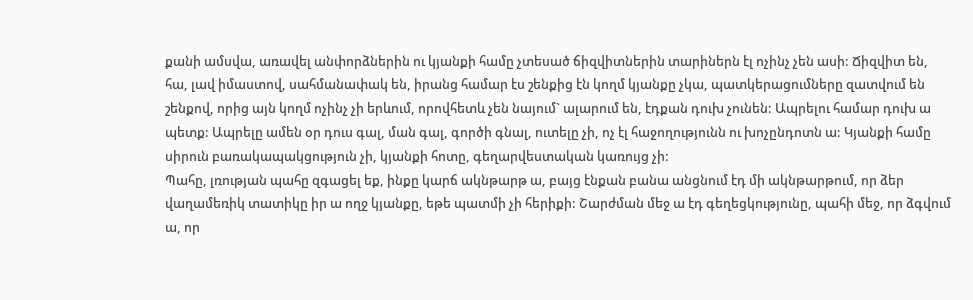քանի ամսվա, առավել անփորձներին ու կյանքի համը չտեսած ճիզվիտներին տարիներն էլ ոչինչ չեն ասի: Ճիզվիտ են, հա, լավ իմաստով, սահմանափակ են, իրանց համար էս շենքից էն կողմ կյանքը չկա, պատկերացումները զատվում են շենքով, որից այն կողմ ոչինչ չի երևում, որովհետև չեն նայում` ալարում են, էդքան դուխ չունեն: Ապրելու համար դուխ ա պետք: Ապրելը ամեն օր դուս գալ, ման գալ, գործի գնալ, ուտելը չի, ոչ էլ հաջողությունն ու խոչընդոտն ա: Կյանքի համը սիրուն բառակապակցություն չի, կյանքի հոտը, գեղարվեստական կառույց չի:
Պահը, լռության պահը զգացել եք, ինքը կարճ ակնթարթ ա, բայց էնքան բանա անցնում էդ մի ակնթարթում, որ ձեր վաղամեռիկ տատիկը իր ա ողջ կյանքը, եթե պատմի չի հերիքի: Շարժման մեջ ա էդ գեղեցկությունը, պահի մեջ, որ ձգվում ա, որ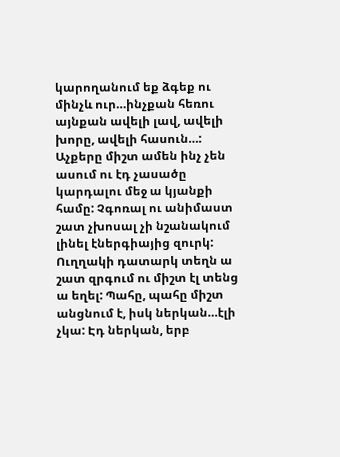կարողանում եք ձգեք ու մինչև ուր…ինչքան հեռու այնքան ավելի լավ, ավելի խորը, ավելի հասուն…: Աչքերը միշտ ամեն ինչ չեն ասում ու էդ չասածը կարդալու մեջ ա կյանքի համը: Չգոռալ ու անիմաստ շատ չխոսալ չի նշանակում լինել էներգիայից զուրկ: Ուղղակի դատարկ տեղն ա շատ զրգում ու միշտ էլ տենց ա եղել: Պահը, պահը միշտ անցնում է, իսկ ներկան…էլի չկա: Էդ ներկան, երբ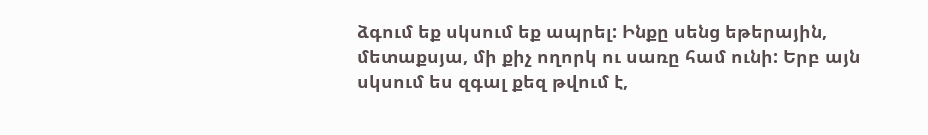ձգում եք սկսում եք ապրել: Ինքը սենց եթերային, մետաքսյա, մի քիչ ողորկ ու սառը համ ունի: Երբ այն սկսում ես զգալ քեզ թվում է,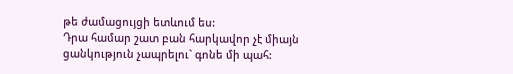թե ժամացույցի ետևում ես:
Դրա համար շատ բան հարկավոր չէ միայն ցանկություն չապրելու` գոնե մի պահ: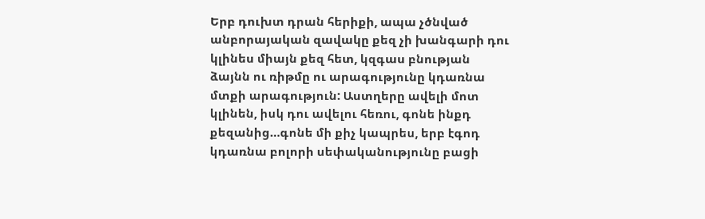Երբ դուխտ դրան հերիքի, ապա չծնված անբորայական զավակը քեզ չի խանգարի դու կլինես միայն քեզ հետ, կզգաս բնության ձայնն ու ռիթմը ու արագությունը կդառնա մտքի արագություն: Աստղերը ավելի մոտ կլինեն, իսկ դու ավելու հեռու, գոնե ինքդ քեզանից…գոնե մի քիչ կապրես, երբ էգոդ կդառնա բոլորի սեփականությունը բացի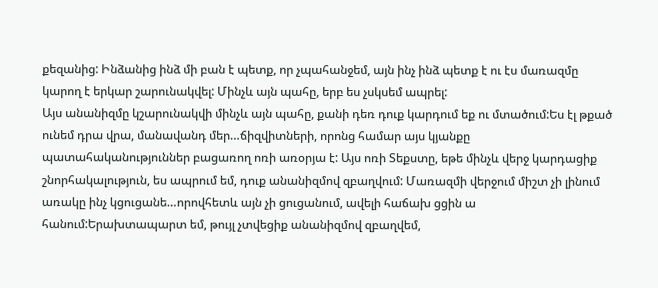քեզանից: Ինձանից ինձ մի բան է պետք, որ չպահանջեմ, այն ինչ ինձ պետք է ու էս մառազմը կարող է երկար շարունակվել: Մինչև այն պահը, երբ ես չսկսեմ ապրել:
Այս անանիզմը կշարունակվի մինչև այն պահը, քանի դեռ դուք կարդում եք ու մտածում:Ես էլ թքած ունեմ դրա վրա, մանավանդ մեր…ճիզվիտների, որոնց համար այս կյանքը պատահականություններ բացառող ոռի առօրյա է: Այս ոռի Տեքստը, եթե մինչև վերջ կարդացիք շնորհակալություն, ես ապրում եմ, դուք անանիզմով զբաղվում: Մառազմի վերջում միշտ չի լինում առակը ինչ կցուցանե…որովհետև այն չի ցուցանում, ավելի հաճախ ցցին ա հանում:Երախտապարտ եմ, թույլ չտվեցիք անանիզմով զբաղվեմ,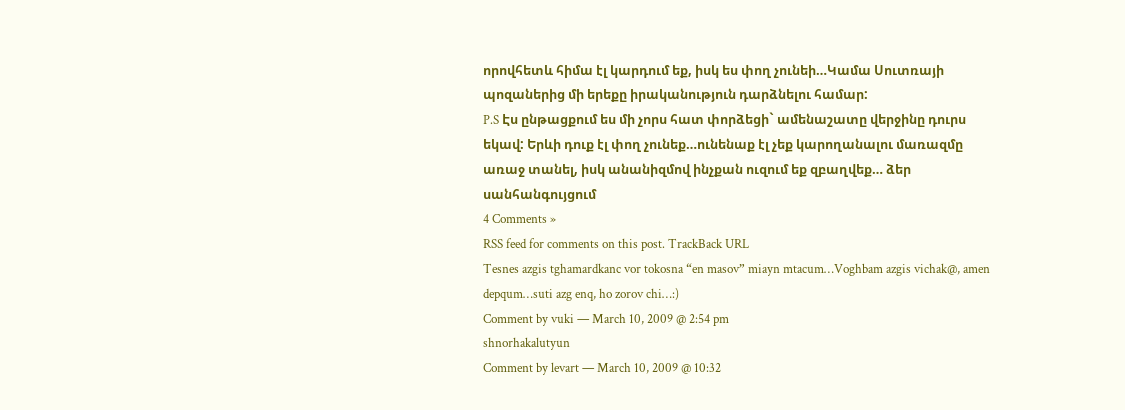որովհետև հիմա էլ կարդում եք, իսկ ես փող չունեի…Կամա Սուտռայի պոզաներից մի երեքը իրականություն դարձնելու համար:
P.S Էս ընթացքում ես մի չորս հատ փորձեցի` ամենաշատը վերջինը դուրս եկավ: Երևի դուք էլ փող չունեք…ունենաք էլ չեք կարողանալու մառազմը առաջ տանել, իսկ անանիզմով ինչքան ուզում եք զբաղվեք… ձեր սանհանգույցում
4 Comments »
RSS feed for comments on this post. TrackBack URL
Tesnes azgis tghamardkanc vor tokosna “en masov” miayn mtacum…Voghbam azgis vichak@, amen depqum…suti azg enq, ho zorov chi…:)
Comment by vuki — March 10, 2009 @ 2:54 pm
shnorhakalutyun
Comment by levart — March 10, 2009 @ 10:32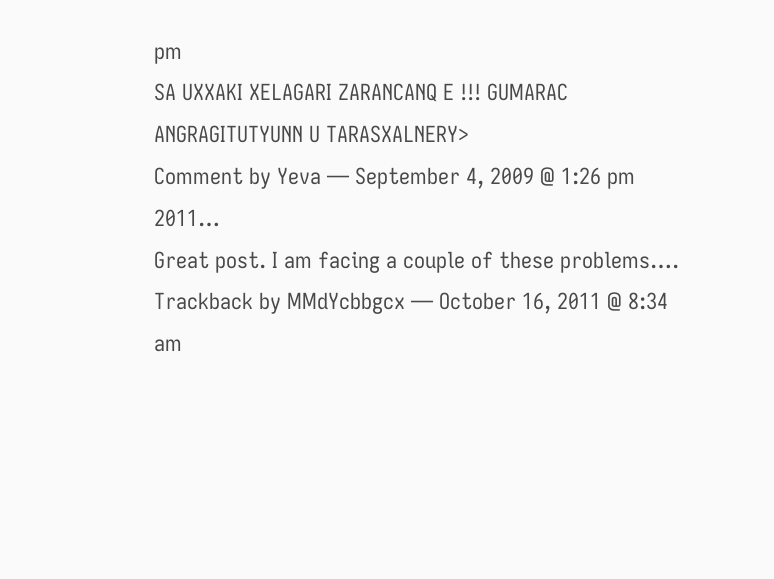pm
SA UXXAKI XELAGARI ZARANCANQ E !!! GUMARAC ANGRAGITUTYUNN U TARASXALNERY>
Comment by Yeva — September 4, 2009 @ 1:26 pm
2011…
Great post. I am facing a couple of these problems….
Trackback by MMdYcbbgcx — October 16, 2011 @ 8:34 am